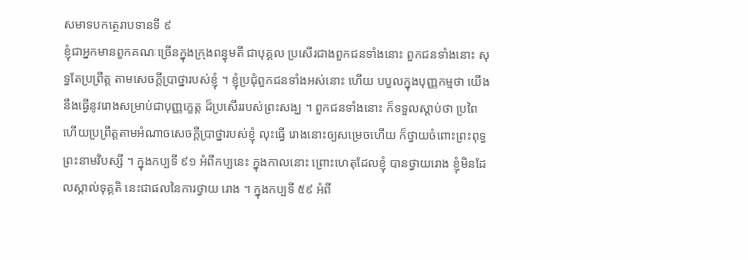សមាទបកត្ថេរាបទានទី ៩
ខ្ញុំជាអ្នកមានពួកគណៈច្រើនក្នុងក្រុងពន្ធុមតី ជាបុគ្គល ប្រសើរជាងពួកជនទាំងនោះ ពួកជនទាំងនោះ សុទ្ធតែប្រព្រឹត្ត តាមសេចក្តីប្រាថ្នារបស់ខ្ញុំ ។ ខ្ញុំប្រជុំពួកជនទាំងអស់នោះ ហើយ បបួលក្នុងបុញ្ញកម្មថា យើងនឹងធ្វើនូវរោងសម្រាប់ជាបុញ្ញក្ខេត្ត ដ៏ប្រសើររបស់ព្រះសង្ឃ ។ ពួកជនទាំងនោះ ក៏ទទួលស្តាប់ថា ប្រពៃ ហើយប្រព្រឹត្តតាមអំណាចសេចក្តីប្រាថ្នារបស់ខ្ញុំ លុះធ្វើ រោងនោះឲ្យសម្រេចហើយ ក៏ថ្វាយចំពោះព្រះពុទ្ធព្រះនាមវិបស្សី ។ ក្នុងកប្បទី ៩១ អំពីកប្បនេះ ក្នុងកាលនោះ ព្រោះហេតុដែលខ្ញុំ បានថ្វាយរោង ខ្ញុំមិនដែលស្គាល់ទុគ្គតិ នេះជាផលនៃការថ្វាយ រោង ។ ក្នុងកប្បទី ៥៩ អំពី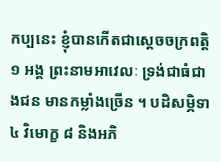កប្បនេះ ខ្ញុំបានកើតជាស្តេចចក្រពត្តិ ១ អង្គ ព្រះនាមអាវេលៈ ទ្រង់ជាធំជាងជន មានកម្លាំងច្រើន ។ បដិសម្ភិទា ៤ វិមោក្ខ ៨ និងអភិ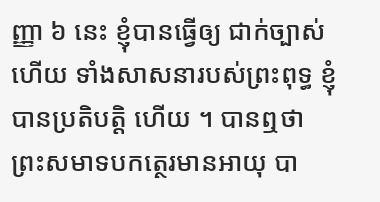ញ្ញា ៦ នេះ ខ្ញុំបានធ្វើឲ្យ ជាក់ច្បាស់ហើយ ទាំងសាសនារបស់ព្រះពុទ្ធ ខ្ញុំបានប្រតិបត្តិ ហើយ ។ បានឮថា ព្រះសមាទបកត្ថេរមានអាយុ បា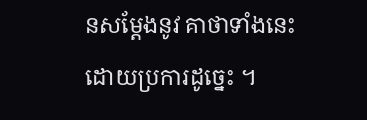នសម្តែងនូវ គាថាទាំងនេះ ដោយប្រការដូច្នេះ ។